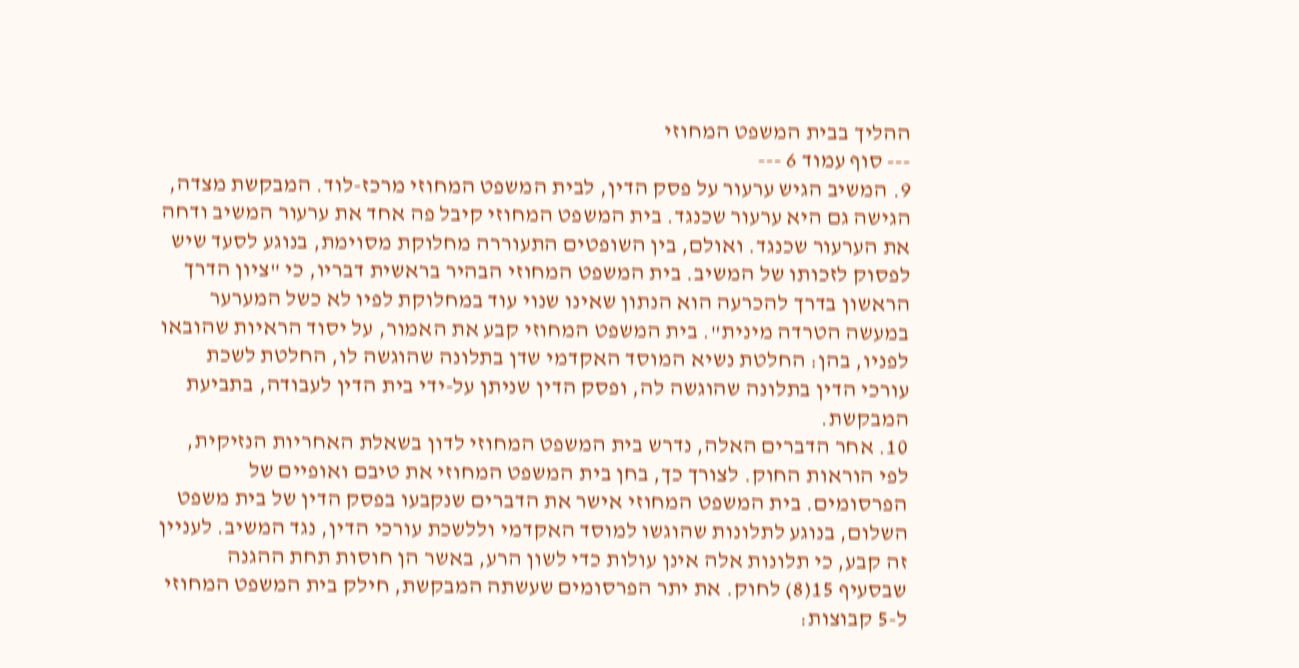ההליך בבית המשפט המחוזי
--- סוף עמוד 6 ---
9. המשיב הגיש ערעור על פסק הדין, לבית המשפט המחוזי מרכז-לוד. המבקשת מצדה, הגישה גם היא ערעור שכנגד. בית המשפט המחוזי קיבל פה אחד את ערעור המשיב ודחה את הערעור שכנגד. ואולם, בין השופטים התעוררה מחלוקת מסוימת, בנוגע לסעד שיש לפסוק לזכותו של המשיב. בית המשפט המחוזי הבהיר בראשית דבריו, כי "ציון הדרך הראשון בדרך להכרעה הוא הנתון שאינו שנוי עוד במחלוקת לפיו לא כשל המערער במעשה הטרדה מינית". בית המשפט המחוזי קבע את האמור, על יסוד הראיות שהובאו לפניו, בהן: החלטת נשיא המוסד האקדמי שדן בתלונה שהוגשה לו, החלטת לשכת עורכי הדין בתלונה שהוגשה לה, ופסק הדין שניתן על-ידי בית הדין לעבודה, בתביעת המבקשת.
10. אחר הדברים האלה, נדרש בית המשפט המחוזי לדון בשאלת האחריות הנזיקית, לפי הוראות החוק. לצורך כך, בחן בית המשפט המחוזי את טיבם ואופיים של הפרסומים. בית המשפט המחוזי אישר את הדברים שנקבעו בפסק הדין של בית משפט השלום, בנוגע לתלונות שהוגשו למוסד האקדמי וללשכת עורכי הדין, נגד המשיב. לעניין זה קבע, כי תלונות אלה אינן עולות כדי לשון הרע, באשר הן חוסות תחת ההגנה שבסעיף 15(8) לחוק. את יתר הפרסומים שעשתה המבקשת, חילק בית המשפט המחוזי ל-5 קבוצות: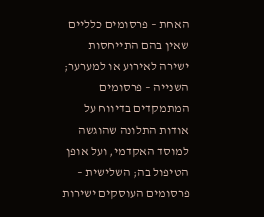האחת – פרסומים כלליים שאין בהם התייחסות ישירה לאירוע או למערער; השנייה – פרסומים המתמקדים בדיווח על אודות התלונה שהוגשה למוסד האקדמי, ועל אופן הטיפול בה; השלישית – פרסומים העוסקים ישירות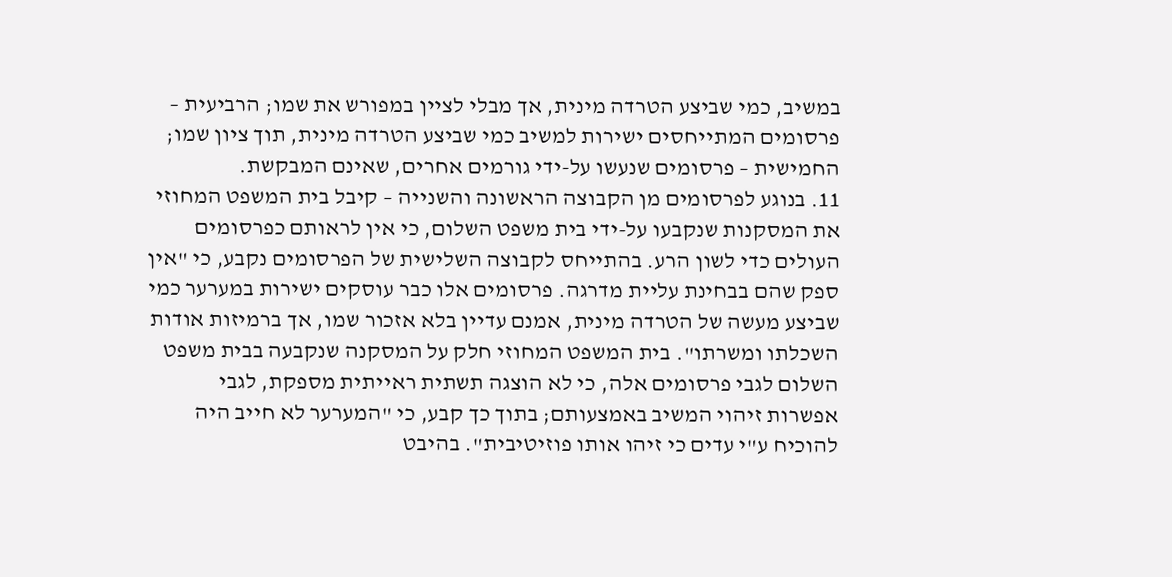במשיב, כמי שביצע הטרדה מינית, אך מבלי לציין במפורש את שמו; הרביעית – פרסומים המתייחסים ישירות למשיב כמי שביצע הטרדה מינית, תוך ציון שמו; החמישית – פרסומים שנעשו על-ידי גורמים אחרים, שאינם המבקשת.
11. בנוגע לפרסומים מן הקבוצה הראשונה והשנייה – קיבל בית המשפט המחוזי את המסקנות שנקבעו על-ידי בית משפט השלום, כי אין לראותם כפרסומים העולים כדי לשון הרע. בהתייחס לקבוצה השלישית של הפרסומים נקבע, כי "אין ספק שהם בבחינת עליית מדרגה. פרסומים אלו כבר עוסקים ישירות במערער כמי שביצע מעשה של הטרדה מינית, אמנם עדיין בלא אזכור שמו, אך ברמיזות אודות השכלתו ומשרתו". בית המשפט המחוזי חלק על המסקנה שנקבעה בבית משפט השלום לגבי פרסומים אלה, כי לא הוצגה תשתית ראייתית מספקת, לגבי אפשרות זיהוי המשיב באמצעותם; בתוך כך קבע, כי "המערער לא חייב היה להוכיח ע"י עדים כי זיהו אותו פוזיטיבית". בהיבט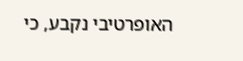האופרטיבי נקבע, כי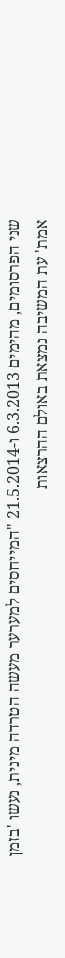שני הפרסומים, מהימים 6.3.2013 ו-21.5.2014 "המייחסים למערער מעשה הטרדה מינית, נעשו 'בזמן אמת' עת המשיבה נמצאת באולם ההרצאות